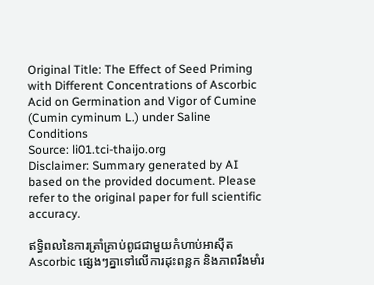Original Title: The Effect of Seed Priming with Different Concentrations of Ascorbic Acid on Germination and Vigor of Cumine (Cumin cyminum L.) under Saline Conditions
Source: li01.tci-thaijo.org
Disclaimer: Summary generated by AI based on the provided document. Please refer to the original paper for full scientific accuracy.

ឥទ្ធិពលនៃការត្រាំគ្រាប់ពូជជាមួយកំហាប់អាស៊ីត Ascorbic ផ្សេងៗគ្នាទៅលើការដុះពន្លក និងភាពរឹងមាំរ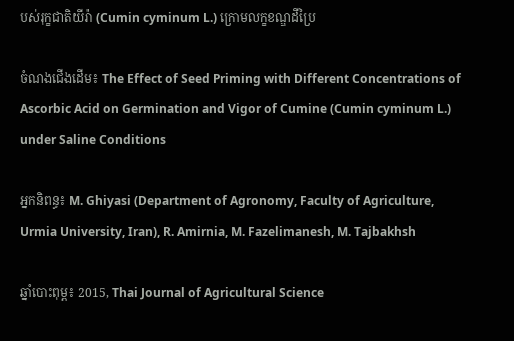បស់រុក្ខជាតិយីរ៉ា (Cumin cyminum L.) ក្រោមលក្ខខណ្ឌដីប្រៃ

ចំណងជើងដើម៖ The Effect of Seed Priming with Different Concentrations of Ascorbic Acid on Germination and Vigor of Cumine (Cumin cyminum L.) under Saline Conditions

អ្នកនិពន្ធ៖ M. Ghiyasi (Department of Agronomy, Faculty of Agriculture, Urmia University, Iran), R. Amirnia, M. Fazelimanesh, M. Tajbakhsh

ឆ្នាំបោះពុម្ព៖ 2015, Thai Journal of Agricultural Science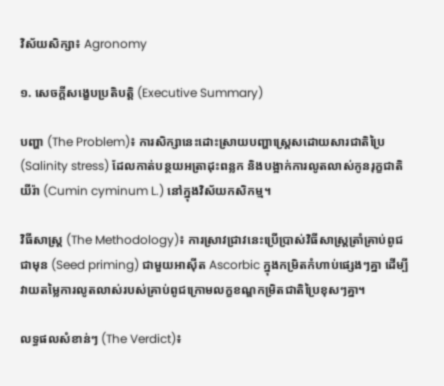វិស័យសិក្សា៖ Agronomy

១. សេចក្តីសង្ខេបប្រតិបត្តិ (Executive Summary)

បញ្ហា (The Problem)៖ ការសិក្សានេះដោះស្រាយបញ្ហាស្ត្រេសដោយសារជាតិប្រៃ (Salinity stress) ដែលកាត់បន្ថយអត្រាដុះពន្លក និងបង្អាក់ការលូតលាស់កូនរុក្ខជាតិយីរ៉ា (Cumin cyminum L.) នៅក្នុងវិស័យកសិកម្ម។

វិធីសាស្ត្រ (The Methodology)៖ ការស្រាវជ្រាវនេះប្រើប្រាស់វិធីសាស្ត្រត្រាំគ្រាប់ពូជជាមុន (Seed priming) ជាមួយអាស៊ីត Ascorbic ក្នុងកម្រិតកំហាប់ផ្សេងៗគ្នា ដើម្បីវាយតម្លៃការលូតលាស់របស់គ្រាប់ពូជក្រោមលក្ខខណ្ឌកម្រិតជាតិប្រៃខុសៗគ្នា។

លទ្ធផលសំខាន់ៗ (The Verdict)៖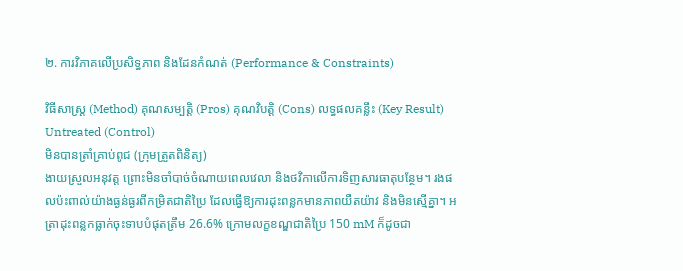២. ការវិភាគលើប្រសិទ្ធភាព និងដែនកំណត់ (Performance & Constraints)

វិធីសាស្ត្រ (Method) គុណសម្បត្តិ (Pros) គុណវិបត្តិ (Cons) លទ្ធផលគន្លឹះ (Key Result)
Untreated (Control)
មិនបានត្រាំគ្រាប់ពូជ (ក្រុមត្រួតពិនិត្យ)
ងាយស្រួលអនុវត្ត ព្រោះមិនចាំបាច់ចំណាយពេលវេលា និងថវិកាលើការទិញសារធាតុបន្ថែម។ រងផលប៉ះពាល់យ៉ាងធ្ងន់ធ្ងរពីកម្រិតជាតិប្រៃ ដែលធ្វើឱ្យការដុះពន្លកមានភាពយឺតយ៉ាវ និងមិនស្មើគ្នា។ អត្រាដុះពន្លកធ្លាក់ចុះទាបបំផុតត្រឹម 26.6% ក្រោមលក្ខខណ្ឌជាតិប្រៃ 150 mM ក៏ដូចជា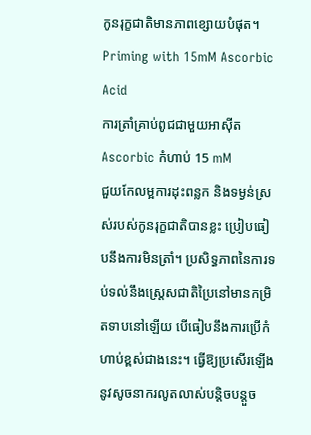កូនរុក្ខជាតិមានភាពខ្សោយបំផុត។
Priming with 15mM Ascorbic Acid
ការត្រាំគ្រាប់ពូជជាមួយអាស៊ីត Ascorbic កំហាប់ 15 mM
ជួយកែលម្អការដុះពន្លក និងទម្ងន់ស្រស់របស់កូនរុក្ខជាតិបានខ្លះ ប្រៀបធៀបនឹងការមិនត្រាំ។ ប្រសិទ្ធភាពនៃការទប់ទល់នឹងស្ត្រេសជាតិប្រៃនៅមានកម្រិតទាបនៅឡើយ បើធៀបនឹងការប្រើកំហាប់ខ្ពស់ជាងនេះ។ ធ្វើឱ្យប្រសើរឡើងនូវសូចនាករលូតលាស់បន្តិចបន្តួច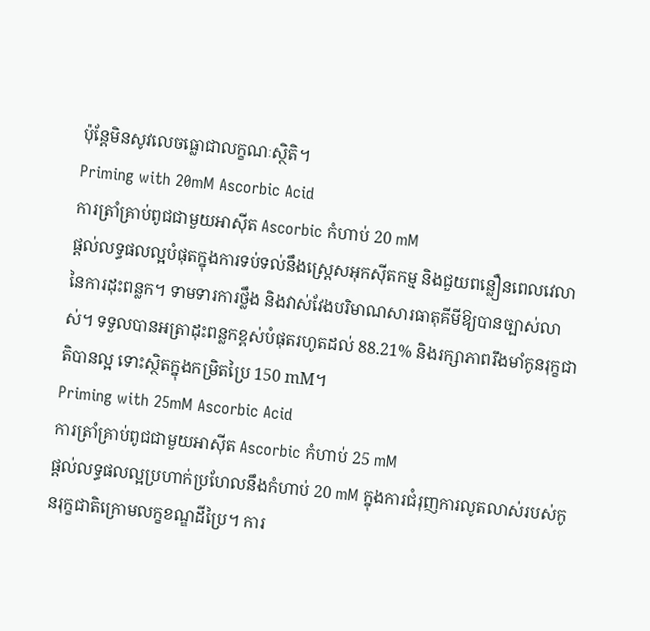ប៉ុន្តែមិនសូវលេចធ្លោជាលក្ខណៈស្ថិតិ។
Priming with 20mM Ascorbic Acid
ការត្រាំគ្រាប់ពូជជាមួយអាស៊ីត Ascorbic កំហាប់ 20 mM
ផ្តល់លទ្ធផលល្អបំផុតក្នុងការទប់ទល់នឹងស្ត្រេសអុកស៊ីតកម្ម និងជួយពន្លឿនពេលវេលានៃការដុះពន្លក។ ទាមទារការថ្លឹង និងវាស់វែងបរិមាណសារធាតុគីមីឱ្យបានច្បាស់លាស់។ ទទួលបានអត្រាដុះពន្លកខ្ពស់បំផុតរហូតដល់ 88.21% និងរក្សាភាពរឹងមាំកូនរុក្ខជាតិបានល្អ ទោះស្ថិតក្នុងកម្រិតប្រៃ 150 mM។
Priming with 25mM Ascorbic Acid
ការត្រាំគ្រាប់ពូជជាមួយអាស៊ីត Ascorbic កំហាប់ 25 mM
ផ្តល់លទ្ធផលល្អប្រហាក់ប្រហែលនឹងកំហាប់ 20 mM ក្នុងការជំរុញការលូតលាស់របស់កូនរុក្ខជាតិក្រោមលក្ខខណ្ឌដីប្រៃ។ ការ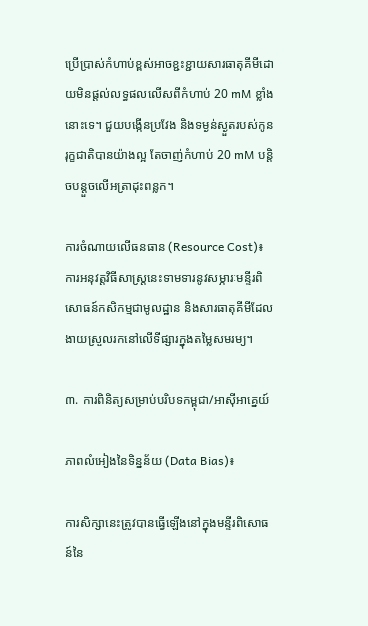ប្រើប្រាស់កំហាប់ខ្ពស់អាចខ្ជះខ្ជាយសារធាតុគីមីដោយមិនផ្តល់លទ្ធផលលើសពីកំហាប់ 20 mM ខ្លាំងនោះទេ។ ជួយបង្កើនប្រវែង និងទម្ងន់ស្ងួតរបស់កូនរុក្ខជាតិបានយ៉ាងល្អ តែចាញ់កំហាប់ 20 mM បន្តិចបន្តួចលើអត្រាដុះពន្លក។

ការចំណាយលើធនធាន (Resource Cost)៖ ការអនុវត្តវិធីសាស្ត្រនេះទាមទារនូវសម្ភារៈមន្ទីរពិសោធន៍កសិកម្មជាមូលដ្ឋាន និងសារធាតុគីមីដែលងាយស្រួលរកនៅលើទីផ្សារក្នុងតម្លៃសមរម្យ។

៣. ការពិនិត្យសម្រាប់បរិបទកម្ពុជា/អាស៊ីអាគ្នេយ៍

ភាពលំអៀងនៃទិន្នន័យ (Data Bias)៖

ការសិក្សានេះត្រូវបានធ្វើឡើងនៅក្នុងមន្ទីរពិសោធន៍នៃ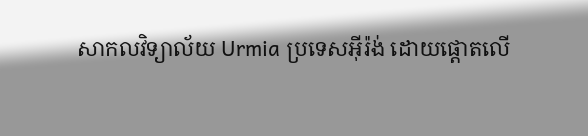សាកលវិទ្យាល័យ Urmia ប្រទេសអ៊ីរ៉ង់ ដោយផ្តោតលើ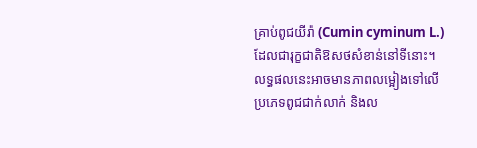គ្រាប់ពូជយីរ៉ា (Cumin cyminum L.) ដែលជារុក្ខជាតិឱសថសំខាន់នៅទីនោះ។ លទ្ធផលនេះអាចមានភាពលម្អៀងទៅលើប្រភេទពូជជាក់លាក់ និងល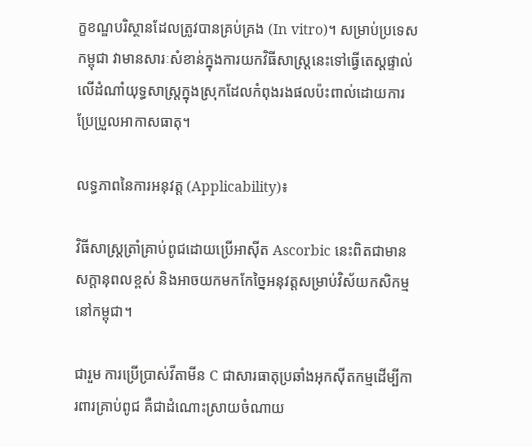ក្ខខណ្ឌបរិស្ថានដែលត្រូវបានគ្រប់គ្រង (In vitro)។ សម្រាប់ប្រទេសកម្ពុជា វាមានសារៈសំខាន់ក្នុងការយកវិធីសាស្ត្រនេះទៅធ្វើតេស្តផ្ទាល់លើដំណាំយុទ្ធសាស្ត្រក្នុងស្រុកដែលកំពុងរងផលប៉ះពាល់ដោយការប្រែប្រួលអាកាសធាតុ។

លទ្ធភាពនៃការអនុវត្ត (Applicability)៖

វិធីសាស្ត្រត្រាំគ្រាប់ពូជដោយប្រើអាស៊ីត Ascorbic នេះពិតជាមានសក្តានុពលខ្ពស់ និងអាចយកមកកែច្នៃអនុវត្តសម្រាប់វិស័យកសិកម្មនៅកម្ពុជា។

ជារួម ការប្រើប្រាស់វីតាមីន C ជាសារធាតុប្រឆាំងអុកស៊ីតកម្មដើម្បីការពារគ្រាប់ពូជ គឺជាដំណោះស្រាយចំណាយ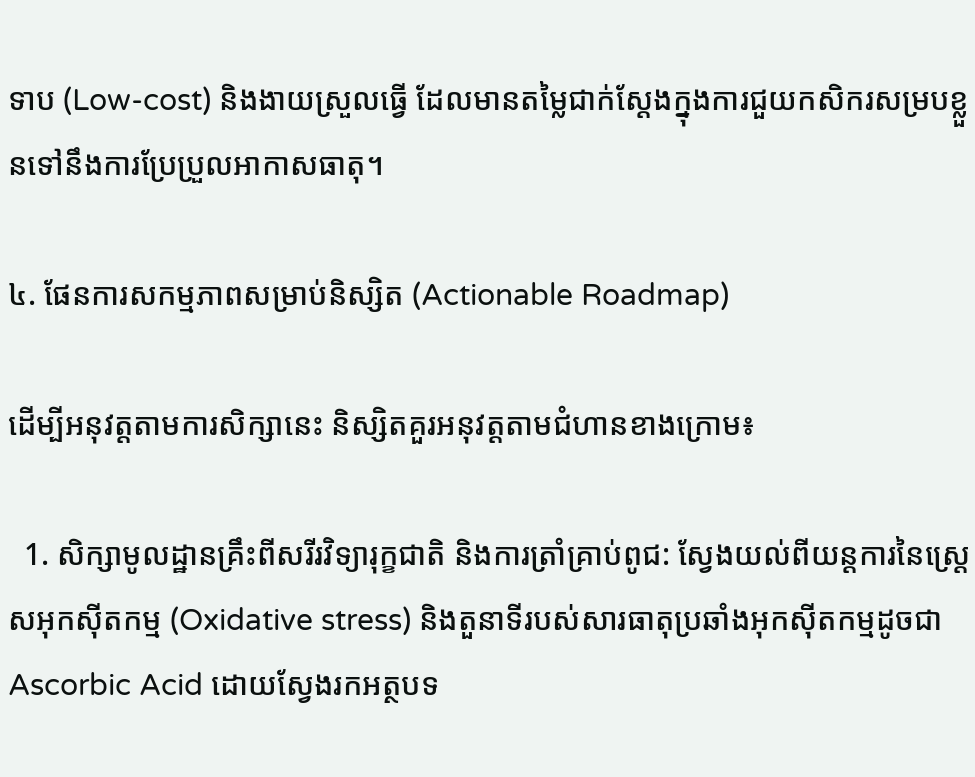ទាប (Low-cost) និងងាយស្រួលធ្វើ ដែលមានតម្លៃជាក់ស្តែងក្នុងការជួយកសិករសម្របខ្លួនទៅនឹងការប្រែប្រួលអាកាសធាតុ។

៤. ផែនការសកម្មភាពសម្រាប់និស្សិត (Actionable Roadmap)

ដើម្បីអនុវត្តតាមការសិក្សានេះ និស្សិតគួរអនុវត្តតាមជំហានខាងក្រោម៖

  1. សិក្សាមូលដ្ឋានគ្រឹះពីសរីរវិទ្យារុក្ខជាតិ និងការត្រាំគ្រាប់ពូជ: ស្វែងយល់ពីយន្តការនៃស្ត្រេសអុកស៊ីតកម្ម (Oxidative stress) និងតួនាទីរបស់សារធាតុប្រឆាំងអុកស៊ីតកម្មដូចជា Ascorbic Acid ដោយស្វែងរកអត្ថបទ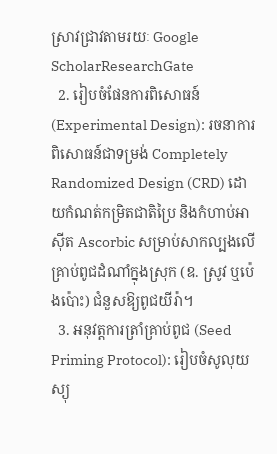ស្រាវជ្រាវតាមរយៈ Google ScholarResearchGate
  2. រៀបចំផែនការពិសោធន៍ (Experimental Design): រចនាការពិសោធន៍ជាទម្រង់ Completely Randomized Design (CRD) ដោយកំណត់កម្រិតជាតិប្រៃ និងកំហាប់អាស៊ីត Ascorbic សម្រាប់សាកល្បងលើគ្រាប់ពូជដំណាំក្នុងស្រុក (ឧ. ស្រូវ ឬប៉េងប៉ោះ) ជំនួសឱ្យពូជយីរ៉ា។
  3. អនុវត្តការត្រាំគ្រាប់ពូជ (Seed Priming Protocol): រៀបចំសូលុយស្យុ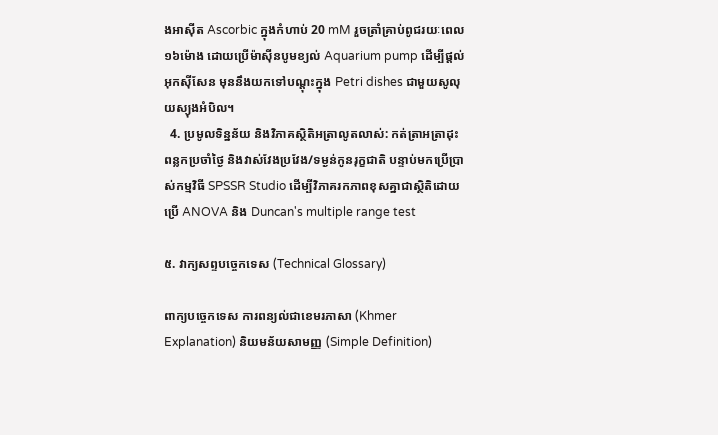ងអាស៊ីត Ascorbic ក្នុងកំហាប់ 20 mM រួចត្រាំគ្រាប់ពូជរយៈពេល ១៦ម៉ោង ដោយប្រើម៉ាស៊ីនបូមខ្យល់ Aquarium pump ដើម្បីផ្តល់អុកស៊ីសែន មុននឹងយកទៅបណ្តុះក្នុង Petri dishes ជាមួយសូលុយស្យុងអំបិល។
  4. ប្រមូលទិន្នន័យ និងវិភាគស្ថិតិអត្រាលូតលាស់: កត់ត្រាអត្រាដុះពន្លកប្រចាំថ្ងៃ និងវាស់វែងប្រវែង/ទម្ងន់កូនរុក្ខជាតិ បន្ទាប់មកប្រើប្រាស់កម្មវិធី SPSSR Studio ដើម្បីវិភាគរកភាពខុសគ្នាជាស្ថិតិដោយប្រើ ANOVA និង Duncan's multiple range test

៥. វាក្យសព្ទបច្ចេកទេស (Technical Glossary)

ពាក្យបច្ចេកទេស ការពន្យល់ជាខេមរភាសា (Khmer Explanation) និយមន័យសាមញ្ញ (Simple Definition)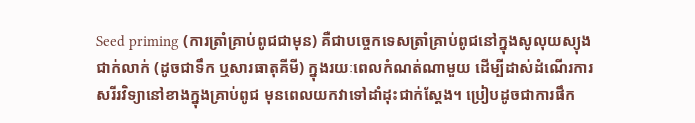Seed priming (ការត្រាំគ្រាប់ពូជជាមុន) គឺជាបច្ចេកទេសត្រាំគ្រាប់ពូជនៅក្នុងសូលុយស្យុងជាក់លាក់ (ដូចជាទឹក ឬសារធាតុគីមី) ក្នុងរយៈពេលកំណត់ណាមួយ ដើម្បីដាស់ដំណើរការសរីរវិទ្យានៅខាងក្នុងគ្រាប់ពូជ មុនពេលយកវាទៅដាំដុះជាក់ស្តែង។ ប្រៀបដូចជាការផឹក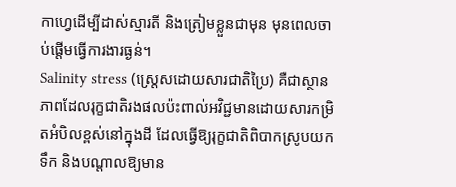កាហ្វេដើម្បីដាស់ស្មារតី និងត្រៀមខ្លួនជាមុន មុនពេលចាប់ផ្តើមធ្វើការងារធ្ងន់។
Salinity stress (ស្ត្រេសដោយសារជាតិប្រៃ) គឺជាស្ថានភាពដែលរុក្ខជាតិរងផលប៉ះពាល់អវិជ្ជមានដោយសារកម្រិតអំបិលខ្ពស់នៅក្នុងដី ដែលធ្វើឱ្យរុក្ខជាតិពិបាកស្រូបយកទឹក និងបណ្តាលឱ្យមាន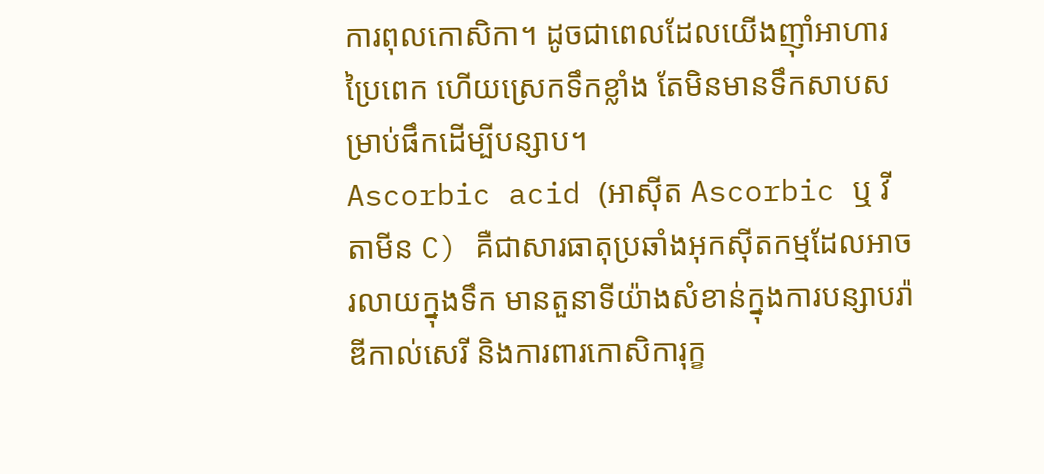ការពុលកោសិកា។ ដូចជាពេលដែលយើងញ៉ាំអាហារប្រៃពេក ហើយស្រេកទឹកខ្លាំង តែមិនមានទឹកសាបសម្រាប់ផឹកដើម្បីបន្សាប។
Ascorbic acid (អាស៊ីត Ascorbic ឬ វីតាមីន C) គឺជាសារធាតុប្រឆាំងអុកស៊ីតកម្មដែលអាចរលាយក្នុងទឹក មានតួនាទីយ៉ាងសំខាន់ក្នុងការបន្សាបរ៉ាឌីកាល់សេរី និងការពារកោសិការុក្ខ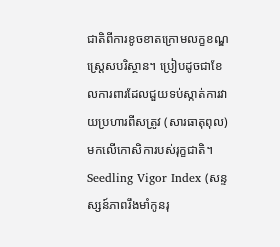ជាតិពីការខូចខាតក្រោមលក្ខខណ្ឌស្ត្រេសបរិស្ថាន។ ប្រៀបដូចជាខែលការពារដែលជួយទប់ស្កាត់ការវាយប្រហារពីសត្រូវ (សារធាតុពុល) មកលើកោសិការបស់រុក្ខជាតិ។
Seedling Vigor Index (សន្ទស្សន៍ភាពរឹងមាំកូនរុ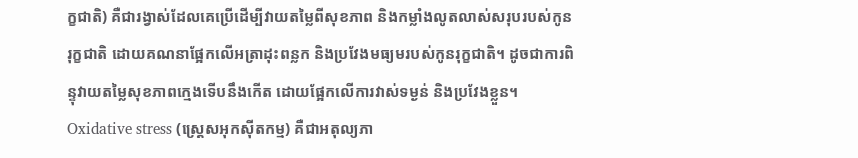ក្ខជាតិ) គឺជារង្វាស់ដែលគេប្រើដើម្បីវាយតម្លៃពីសុខភាព និងកម្លាំងលូតលាស់សរុបរបស់កូនរុក្ខជាតិ ដោយគណនាផ្អែកលើអត្រាដុះពន្លក និងប្រវែងមធ្យមរបស់កូនរុក្ខជាតិ។ ដូចជាការពិន្ទុវាយតម្លៃសុខភាពក្មេងទើបនឹងកើត ដោយផ្អែកលើការវាស់ទម្ងន់ និងប្រវែងខ្លួន។
Oxidative stress (ស្ត្រេសអុកស៊ីតកម្ម) គឺជាអតុល្យភា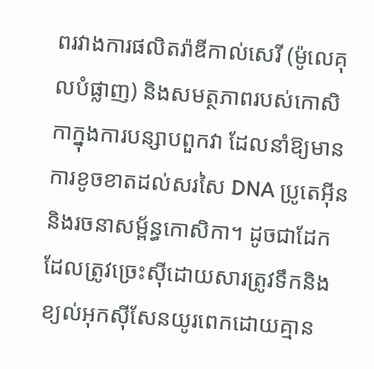ពរវាងការផលិតរ៉ាឌីកាល់សេរី (ម៉ូលេគុលបំផ្លាញ) និងសមត្ថភាពរបស់កោសិកាក្នុងការបន្សាបពួកវា ដែលនាំឱ្យមានការខូចខាតដល់សរសៃ DNA ប្រូតេអ៊ីន និងរចនាសម្ព័ន្ធកោសិកា។ ដូចជាដែកដែលត្រូវច្រេះស៊ីដោយសារត្រូវទឹកនិងខ្យល់អុកស៊ីសែនយូរពេកដោយគ្មាន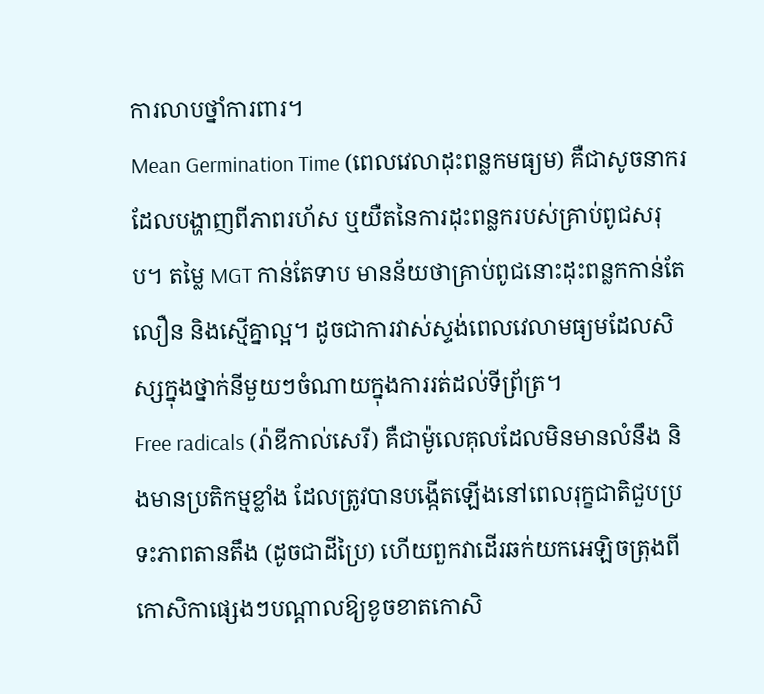ការលាបថ្នាំការពារ។
Mean Germination Time (ពេលវេលាដុះពន្លកមធ្យម) គឺជាសូចនាករដែលបង្ហាញពីភាពរហ័ស ឬយឺតនៃការដុះពន្លករបស់គ្រាប់ពូជសរុប។ តម្លៃ MGT កាន់តែទាប មានន័យថាគ្រាប់ពូជនោះដុះពន្លកកាន់តែលឿន និងស្មើគ្នាល្អ។ ដូចជាការវាស់ស្ទង់ពេលវេលាមធ្យមដែលសិស្សក្នុងថ្នាក់នីមួយៗចំណាយក្នុងការរត់ដល់ទីព្រ័ត្រ។
Free radicals (រ៉ាឌីកាល់សេរី) គឺជាម៉ូលេគុលដែលមិនមានលំនឹង និងមានប្រតិកម្មខ្លាំង ដែលត្រូវបានបង្កើតឡើងនៅពេលរុក្ខជាតិជួបប្រទះភាពតានតឹង (ដូចជាដីប្រៃ) ហើយពួកវាដើរឆក់យកអេឡិចត្រុងពីកោសិកាផ្សេងៗបណ្តាលឱ្យខូចខាតកោសិ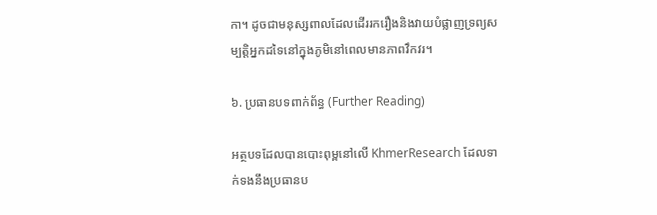កា។ ដូចជាមនុស្សពាលដែលដើររករឿងនិងវាយបំផ្លាញទ្រព្យសម្បត្តិអ្នកដទៃនៅក្នុងភូមិនៅពេលមានភាពវឹកវរ។

៦. ប្រធានបទពាក់ព័ន្ធ (Further Reading)

អត្ថបទដែលបានបោះពុម្ពនៅលើ KhmerResearch ដែលទាក់ទងនឹងប្រធានប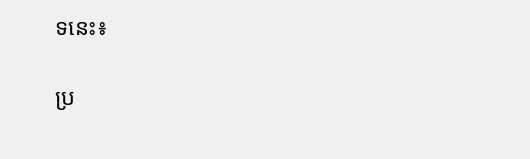ទនេះ៖

ប្រ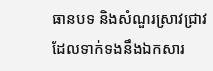ធានបទ និងសំណួរស្រាវជ្រាវដែលទាក់ទងនឹងឯកសារ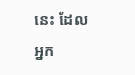នេះ ដែលអ្នក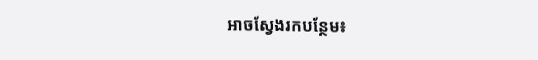អាចស្វែងរកបន្ថែម៖